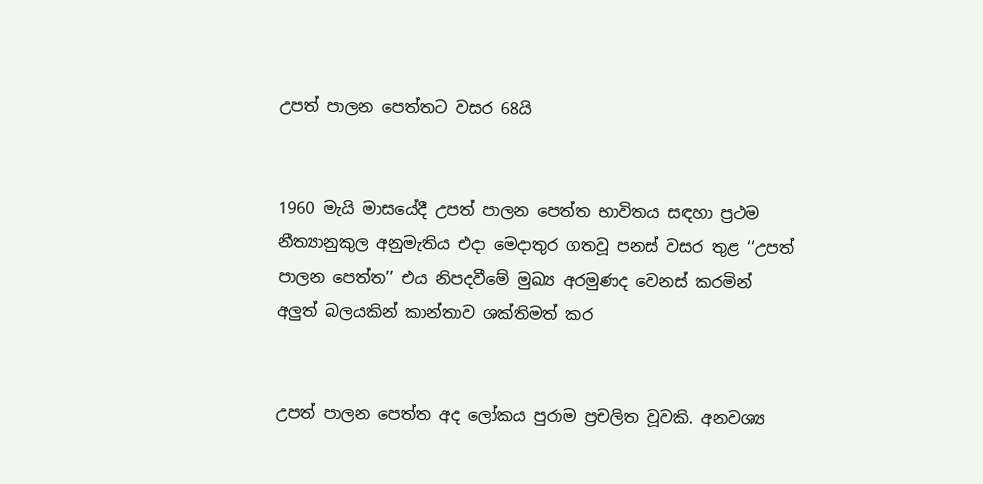උපත් පාලන පෙත්තට වසර 68යි


1960 මැයි මාසයේදී උපත් පාලන පෙත්ත භාවිතය සඳහා ප්‍රථම නීත්‍යානුකුල අනුමැතිය එදා මෙදාතුර ගතවූ පනස් වසර තුළ ‘‘උපත් පාලන පෙත්ත’’ එය නිපදවීමේ මුඛ්‍ය අරමුණද වෙනස් කරමින් අලුත් බලයකින් කාන්තාව ශක්තිමත් කර


උපත් පාලන පෙත්ත අද ලෝකය පුරාම ප්‍රචලිත වූවකි. අනවශ්‍ය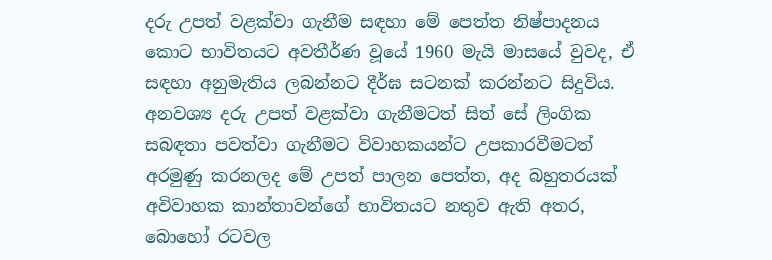දරු උපත් වළක්වා ගැනීම සඳහා මේ පෙත්ත නිෂ්පාදනය කොට භාවිතයට අවතීර්ණ වූයේ 1960 මැයි මාසයේ වුවද, ඒ සඳහා අනුමැතිය ලබන්නට දීර්ඝ සටනක් කරන්නට සිදුවිය. අනවශ්‍ය දරු උපත් වළක්වා ගැනීමටත් සිත් සේ ලිංගික සබඳතා පවත්වා ගැනීමට විවාහකයන්ට උපකාරවීමටත් අරමුණු කරනලද මේ උපත් පාලන පෙත්ත, අද බහුතරයක් අවිවාහක කාන්තාවන්ගේ භාවිතයට නතුව ඇති අතර, බොහෝ රටවල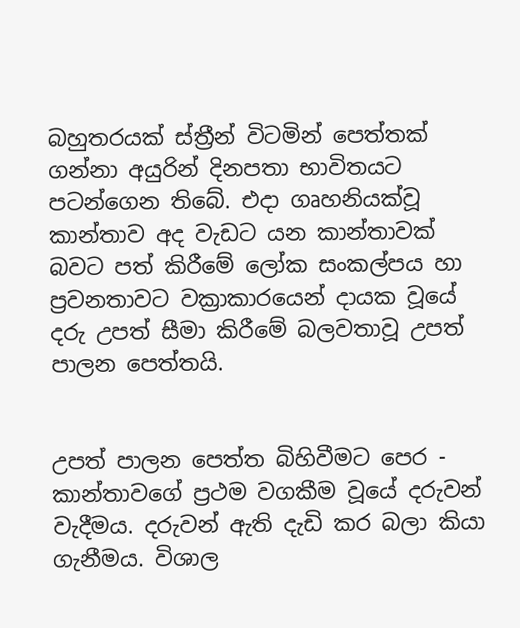බහුතරයක් ස්ත්‍රීන් විටමින් පෙත්තක් ගන්නා අයුරින් දිනපතා භාවිතයට පටන්ගෙන තිබේ. එදා ගෘහනියක්වූ කාන්තාව අද වැඩට යන කාන්තාවක් බවට පත් කිරීමේ ලෝක සංකල්පය හා ප්‍රවනතාවට වක්‍රාකාරයෙන් දායක වූයේ දරු උපත් සීමා කිරීමේ බලවතාවූ උපත් පාලන පෙත්තයි.


උපත් පාලන පෙත්ත බිහිවීමට පෙර - කාන්තාවගේ ප්‍රථම වගකීම වූයේ දරුවන් වැදීමය. දරුවන් ඇති දැඩි කර බලා කියා ගැනීමය. විශාල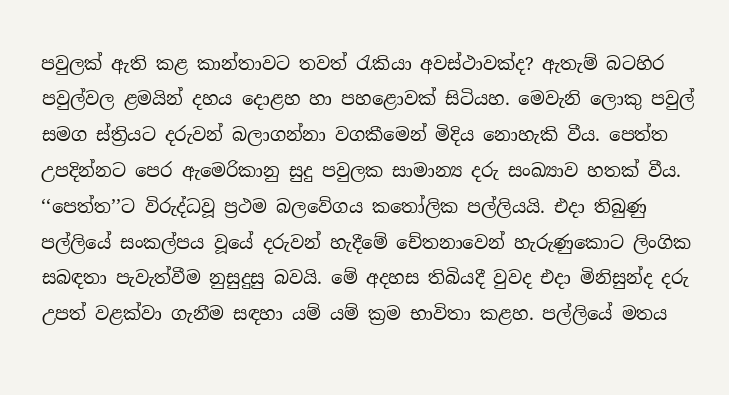පවුලක් ඇති කළ කාන්තාවට තවත් රැකියා අවස්ථාවක්ද? ඇතැම් බටහිර පවුල්වල ළමයින් දහය දොළහ හා පහළොවක් සිටියහ. මෙවැනි ලොකු පවුල් සමග ස්ත්‍රියට දරුවන් බලාගන්නා වගකීමෙන් මිදිය නොහැකි වීය. පෙත්ත උපදින්නට පෙර ඇමෙරිකානු සුදු පවුලක සාමාන්‍ය දරු සංඛ්‍යාව හතක් වීය.
‘‘පෙත්ත’’ට විරුද්ධවූ ප්‍රථම බලවේගය කතෝලික පල්ලියයි. එදා තිබුණු පල්ලියේ සංකල්පය වූයේ දරුවන් හැදීමේ චේතනාවෙන් හැරුණුකොට ලිංගික සබඳතා පැවැත්වීම නුසුදුසු බවයි. මේ අදහස තිබියදී වුවද එදා මිනිසුන්ද දරු උපත් වළක්වා ගැනීම සඳහා යම් යම් ක්‍රම භාවිතා කළහ. පල්ලියේ මතය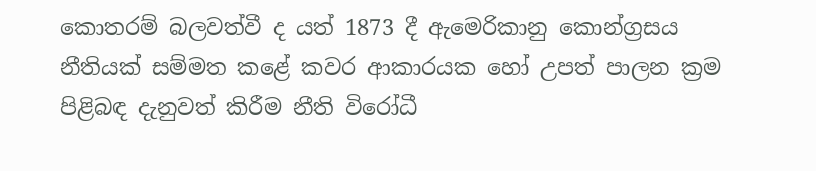කොතරම් බලවත්වී ද යත් 1873 දී ඇමෙරිකානු කොන්ග්‍රසය නීතියක් සම්මත කළේ කවර ආකාරයක හෝ උපත් පාලන ක්‍රම පිළිබඳ දැනුවත් කිරීම නීති විරෝධී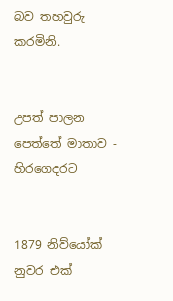බව තහවුරු කරමිනි.


උපත් පාලන පෙත්තේ මාතාව - හිරගෙදරට


1879 නිව්යෝක් නුවර එක්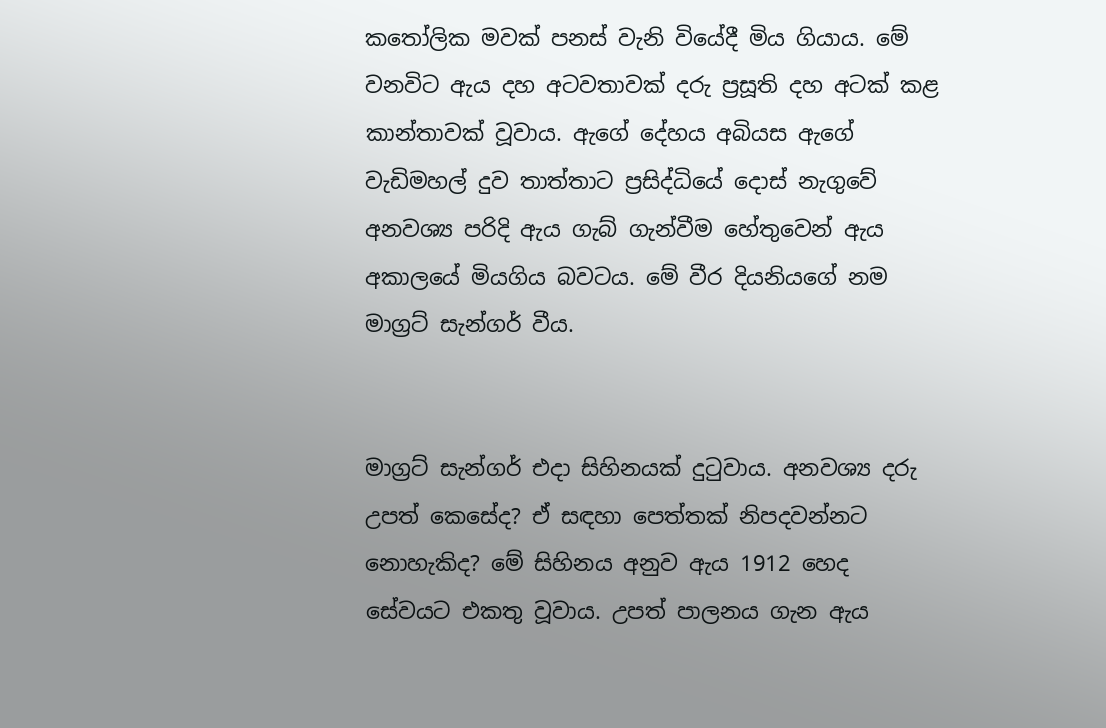කතෝලික මවක් පනස් වැනි වියේදී මිය ගියාය. මේ වනවිට ඇය දහ අටවතාවක් දරු ප්‍රසූති දහ අටක් කළ කාන්තාවක් වූවාය. ඇගේ දේහය අබියස ඇගේ වැඩිමහල් දුව තාත්තාට ප්‍රසිද්ධියේ දොස් නැගුවේ අනවශ්‍ය පරිදි ඇය ගැබ් ගැන්වීම හේතුවෙන් ඇය අකාලයේ මියගිය බවටය. මේ වීර දියනියගේ නම මාග්‍රට් සැන්ගර් වීය.


මාග්‍රට් සැන්ගර් එදා සිහිනයක් දුටුවාය. අනවශ්‍ය දරු උපත් කෙසේද? ඒ සඳහා පෙත්තක් නිපදවන්නට නොහැකිද? මේ සිහිනය අනුව ඇය 1912 හෙද සේවයට එකතු වූවාය. උපත් පාලනය ගැන ඇය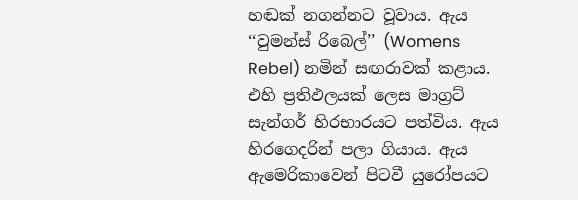හඬක් නගන්නට වූවාය. ඇය ‘‘වුමන්ස් රිබෙල්’’ (Womens Rebel) නමින් සඟරාවක් කළාය. එහි ප්‍රතිඵලයක් ලෙස මාග්‍රට් සැන්ගර් හිරභාරයට පත්විය. ඇය හිරගෙදරින් පලා ගියාය. ඇය ඇමෙරිකාවෙන් පිටවී යුරෝපයට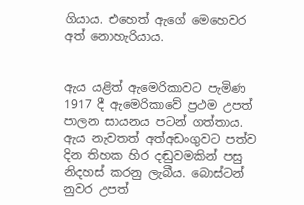ගියාය. එහෙත් ඇගේ මෙහෙවර අත් නොහැරියාය.


ඇය යළිත් ඇමෙරිකාවට පැමිණ 1917 දී ඇමෙරිකාවේ ප්‍රථම උපත් පාලන සායනය පටන් ගත්තාය. ඇය නැවතත් අත්අඩංගුවට පත්ව දින තිහක හිර දඬුවමකින් පසු නිදහස් කරනු ලැබීය. බොස්ටන් නුවර උපත්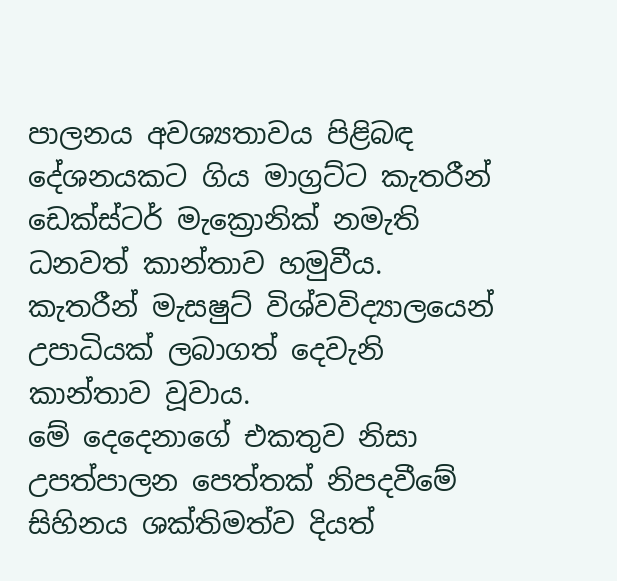පාලනය අවශ්‍යතාවය පිළිබඳ දේශනයකට ගිය මාග්‍රට්ට කැතරීන් ඩෙක්ස්ටර් මැක්‍රොනික් නමැති ධනවත් කාන්තාව හමුවීය. කැතරීන් මැසෂුට් විශ්වවිද්‍යාලයෙන් උපාධියක් ලබාගත් දෙවැනි කාන්තාව වූවාය.
මේ දෙදෙනාගේ එකතුව නිසා උපත්පාලන පෙත්තක් නිපදවීමේ සිහිනය ශක්තිමත්ව දියත්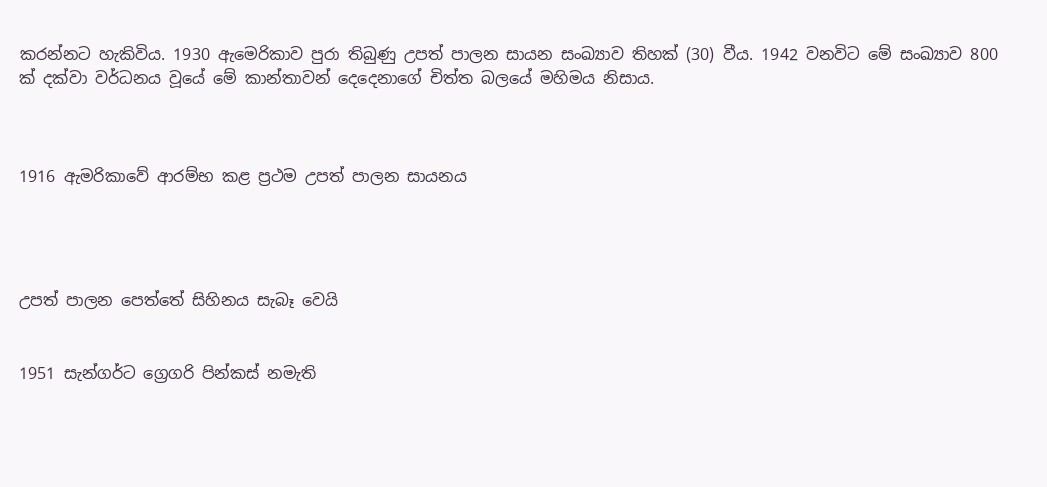කරන්නට හැකිවිය. 1930 ඇමෙරිකාව පුරා තිබුණු උපත් පාලන සායන සංඛ්‍යාව තිහක් (30) වීය. 1942 වනවිට මේ සංඛ්‍යාව 800 ක් දක්වා වර්ධනය වූයේ මේ කාන්තාවන් දෙදෙනාගේ චිත්ත බලයේ මහිමය නිසාය.



1916 ඇමරිකාවේ ආරම්භ කළ ප්‍රථම උපත් පාලන සායනය




උපත් පාලන පෙත්තේ සිහිනය සැබෑ වෙයි


1951 සැන්ගර්ට ග්‍රෙගරි පින්කස් නමැති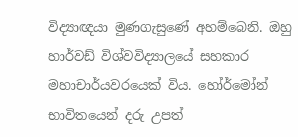විද්‍යාඥයා මුණගැසුණේ අහම්බෙනි. ඔහු හාර්වඩ් විශ්වවිද්‍යාලයේ සහකාර මහාචාර්යවරයෙක් විය. හෝර්මෝන් භාවිතයෙන් දරු උපත්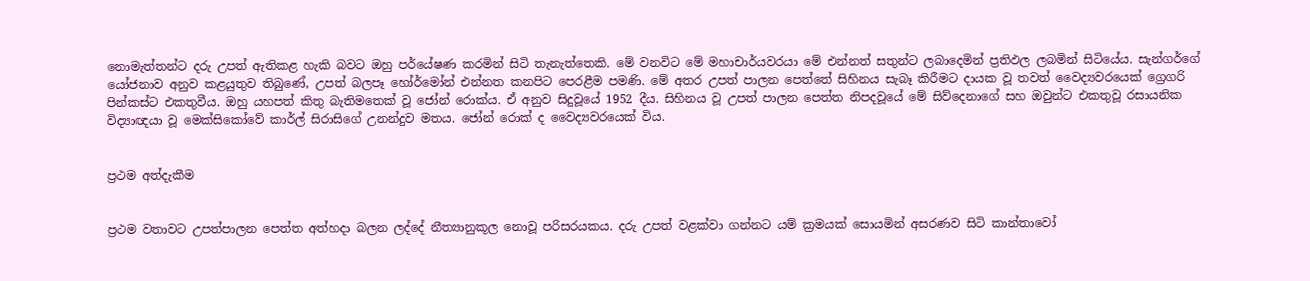නොමැත්තන්ට දරු උපත් ඇතිකළ හැකි බවට ඔහු පර්යේෂණ කරමින් සිටි තැනැත්තෙකි. මේ වනවිට මේ මහාචාර්යවරයා මේ එන්නත් සතුන්ට ලබාදෙමින් ප්‍රතිඵල ලබමින් සිටියේය. සැන්ගර්ගේ යෝජනාව අනුව කළයුතුව තිබුණේ, උපත් බලපෑ හෝර්මෝන් එන්නත කනපිට පෙරළීම පමණි. මේ අතර උපත් පාලන පෙත්තේ සිහිනය සැබෑ කිරීමට දායක වූ තවත් වෛද්‍යවරයෙක් ග්‍රෙගරි පින්කස්ට එකතුවීය. ඔහු යහපත් කිතු බැතිමතෙක් වූ ජෝන් රොක්ය. ඒ අනුව සිදුවූයේ 1952 දීය. සිහිනය වූ උපත් පාලන පෙත්ත නිපදවූයේ මේ සිව්දෙනාගේ සහ ඔවුන්ට එකතුවූ රසායනික විද්‍යාඥයා වූ මෙක්සිකෝවේ කාර්ල් සිරාසිගේ උනන්දුව මතය. ජෝන් රොක් ද වෛද්‍යවරයෙක් විය.


ප්‍රථම අත්දැකීම


ප්‍රථම වතාවට උපත්පාලන පෙත්ත අත්හදා බලන ලද්දේ නීත්‍යානුකූල නොවූ පරිසරයකය. දරු උපත් වළක්වා ගන්නට යම් ක්‍රමයක් සොයමින් අසරණව සිටි කාන්තාවෝ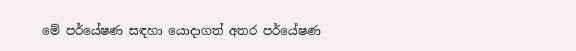මේ පර්යේෂණ සඳහා යොදාගත් අතර පර්යේෂණ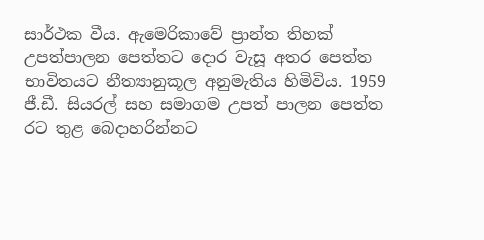සාර්ථක වීය. ඇමෙරිකාවේ ප්‍රාන්ත තිහක් උපත්පාලන පෙත්තට දොර වැසූ අතර පෙත්ත භාවිතයට නීත්‍යානුකූල අනුමැතිය හිමිවිය. 1959 ජී.ඩී. සියරල් සහ සමාගම උපත් පාලන පෙත්ත රට තුළ බෙදාහරින්නට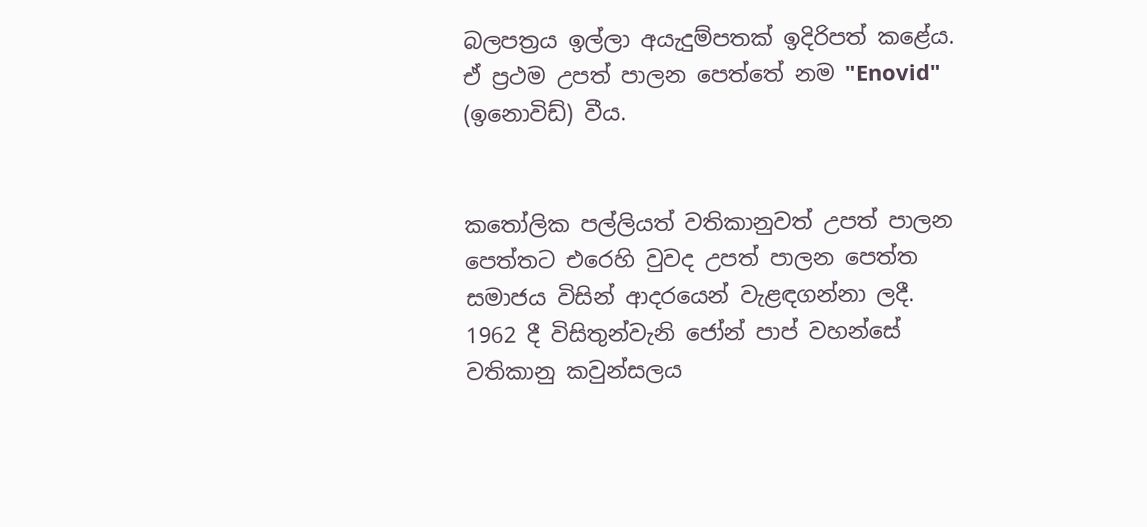බලපත්‍රය ඉල්ලා අයැදුම්පතක් ඉදිරිපත් කළේය. ඒ ප්‍රථම උපත් පාලන පෙත්තේ නම "Enovid" (ඉනොවිඩ්) වීය.


කතෝලික පල්ලියත් වතිකානුවත් උපත් පාලන පෙත්තට එරෙහි වුවද උපත් පාලන පෙත්ත සමාජය විසින් ආදරයෙන් වැළඳගන්නා ලදී. 1962 දී විසිතුන්වැනි ජෝන් පාප් වහන්සේ වතිකානු කවුන්සලය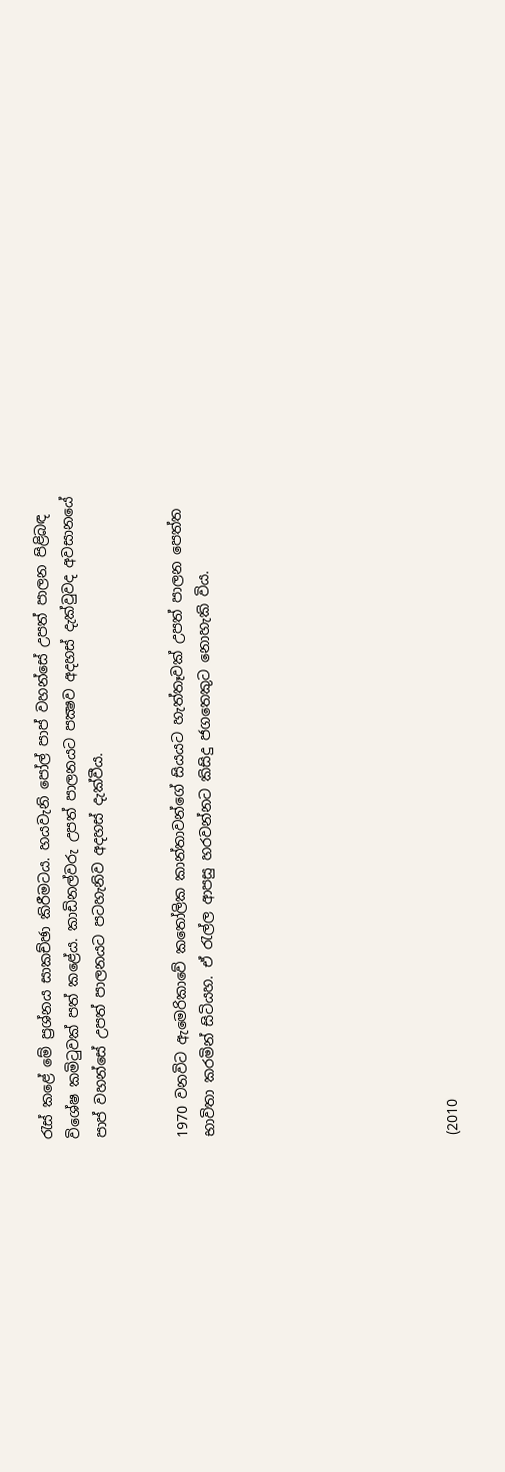රැස් කළේ මේ ප්‍රශ්නය සාකච්ඡා කිරීමටය. හයවැනි පෝල් පාප් වහන්සේ උපත් පාලන පිළිබඳ විශේෂ කමිටුවක් පත් කළේය. කාඩිනල්වරු උපත් පාලනයට පක්‍ෂව අදහස් දැක්වුවද අවසානයේ පාප් වහන්සේ උපත් පාලනයට පටහැනිව අදහස් දැක්වීය.


1970 වනවිට ඇමෙරිකාවේ කතෝලික කාන්තාවන්ගේ සියයට හැත්තෑවක් උපත් පාලන පෙත්ත භාවිතා කරමින් සිටියහ. ඒ රැල්ල ආපසු හරවන්නට කිසිදු ජගතෙකුට නොහැකි විය.








(2010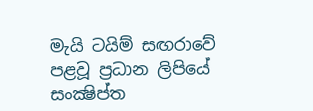මැයි ටයිම් සඟරාවේ පළවූ ප්‍රධාන ලිපියේ සංක්‍ෂිප්ත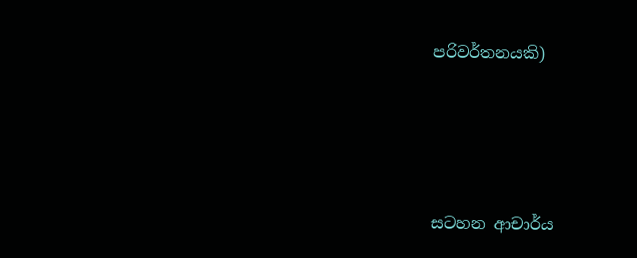පරිවර්තනයකි)




සටහන ආචාර්ය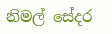නිමල් සේදර